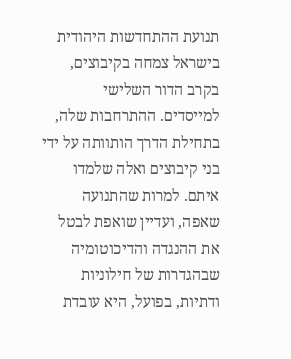תנועת ההתחדשות היהודית בישראל צמחה בקיבוצים, בקרב הדור השלישי למייסדים. ההתרחבות שלה, בתחילת הדרך הותוותה על ידי בני קיבוצים ואלה שלמדו איתם. למרות שהתנועה שאפה, ועדיין שואפת לבטל את ההנגדה והדיכוטומיה שבהגדרות של חילוניות ודתיות, בפועל, היא עובדת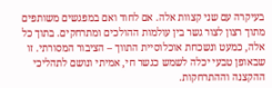בעיקרה עם שני קצוות אלה. אם לחוד ואם במפגשים משותפים מתוך רצון לצור גשר בין עולמות ההולכים ומתרחקים. בתוך כל אלה, כמעט ונשכחת אוכלוסיית התווך – הציבור המסורתי. זו שבאופן טבעי יכלה לשמש כגשר חי, אמיתי ונושם לתהליכי ההקצנה וההתרחקות.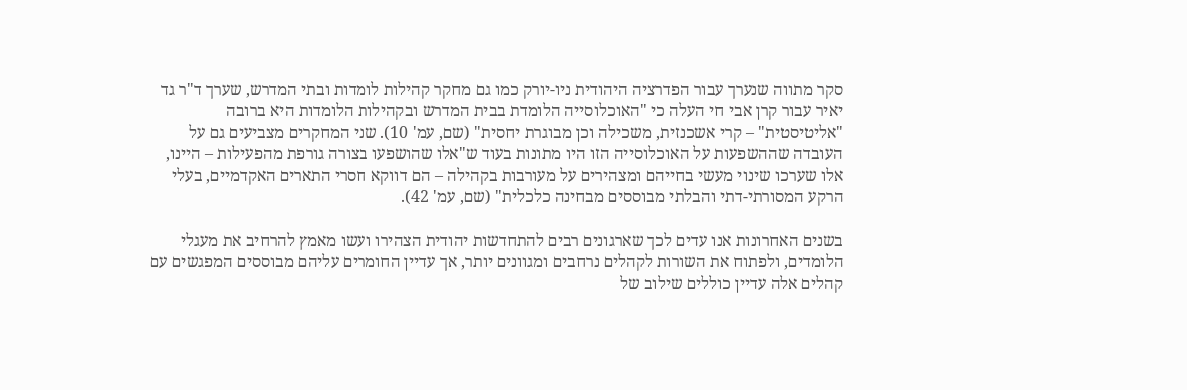סקר מתווה שנערך עבור הפדרציה היהודית ניו-יורק כמו גם מחקר קהילות לומדות ובתי המדרש, שערך ד"ר גד יאיר עבור קרן אבי חי העלה כי "האוכלוסייה הלומדת בבית המדרש ובקהילות הלומדות היא ברובה "אליטיסטית" – קרי אשכנזית, משכילה וכן מבוגרת יחסית" (שם, עמ' 10). שני המחקרים מצביעים גם על העובדה שההשפעות על האוכלוסייה הזו היו מתונות בעוד ש"אלו שהושפעו בצורה גורפת מהפעילות – היינו, אלו שערכו שינוי מעשי בחייהם ומצהירים על מעורבות בקהילה – הם דווקא חסרי התארים האקדמיים, בעלי הרקע המסורתי-דתי והבלתי מבוססים מבחינה כלכלית" (שם, עמ' 42).

בשנים האחרונות אנו עדים לכך שארגונים רבים להתחדשות יהודית הצהירו ועשו מאמץ להרחיב את מעגלי הלומדים, ולפתוח את השורות לקהלים נרחבים ומגוונים יותר, אך עדיין החומרים עליהם מבוססים המפגשים עם קהלים אלה עדיין כוללים שילוב של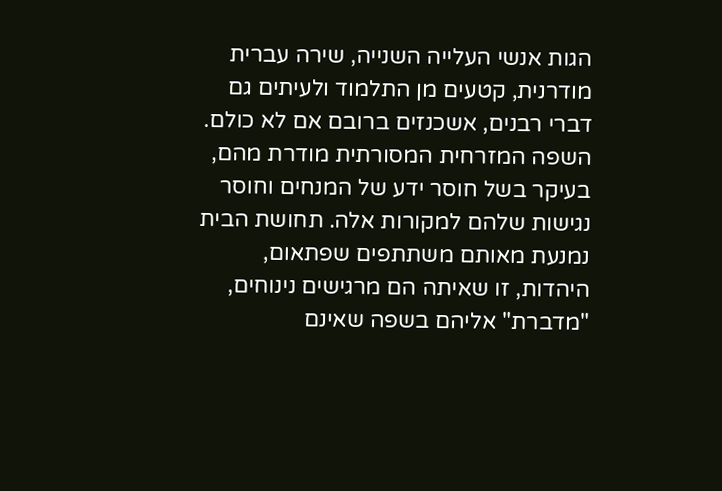הגות אנשי העלייה השנייה, שירה עברית מודרנית, קטעים מן התלמוד ולעיתים גם דברי רבנים, אשכנזים ברובם אם לא כולם. השפה המזרחית המסורתית מודרת מהם, בעיקר בשל חוסר ידע של המנחים וחוסר נגישות שלהם למקורות אלה. תחושת הבית נמנעת מאותם משתתפים שפתאום, היהדות, זו שאיתה הם מרגישים נינוחים, "מדברת" אליהם בשפה שאינם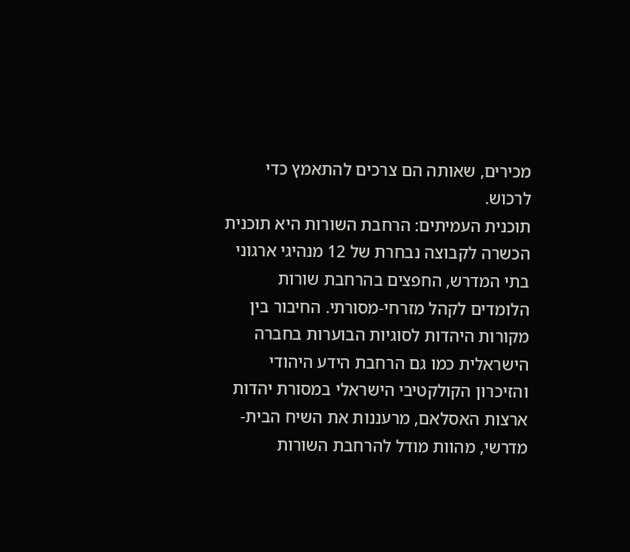מכירים, שאותה הם צרכים להתאמץ כדי לרכוש.
תוכנית העמיתים: הרחבת השורות היא תוכנית הכשרה לקבוצה נבחרת של 12 מנהיגי ארגוני בתי המדרש, החפצים בהרחבת שורות הלומדים לקהל מזרחי-מסורתי. החיבור בין מקורות היהדות לסוגיות הבוערות בחברה הישראלית כמו גם הרחבת הידע היהודי והזיכרון הקולקטיבי הישראלי במסורת יהדות ארצות האסלאם, מרעננות את השיח הבית-מדרשי, מהוות מודל להרחבת השורות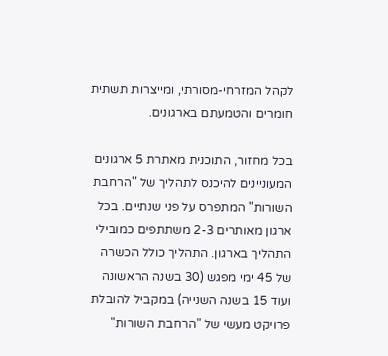לקהל המזרחי-מסורתי, ומייצרות תשתית חומרים והטמעתם בארגונים.

בכל מחזור, התוכנית מאתרת 5 ארגונים המעוניינים להיכנס לתהליך של "הרחבת השורות" המתפרס על פני שנתיים. בכל ארגון מאותרים 2-3 משתתפים כמובילי התהליך בארגון. התהליך כולל הכשרה של 45 ימי מפגש (30 בשנה הראשונה ועוד 15 בשנה השנייה) במקביל להובלת פרויקט מעשי של "הרחבת השורות"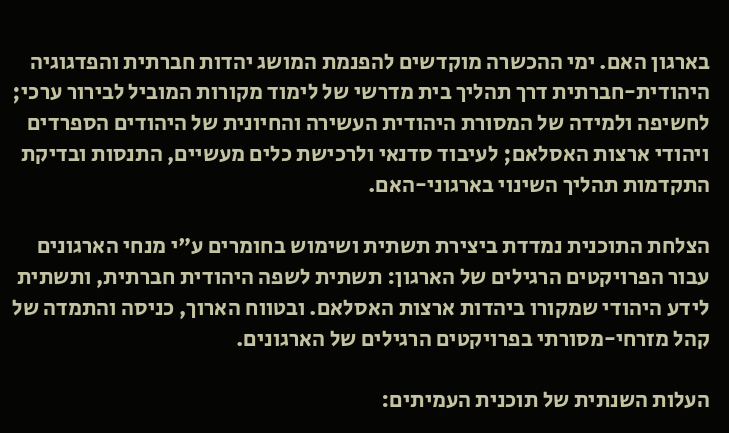בארגון האם. ימי ההכשרה מוקדשים להפנמת המושג יהדות חברתית והפדגוגיה היהודית-חברתית דרך תהליך בית מדרשי של לימוד מקורות המוביל לבירור ערכי; לחשיפה ולמידה של המסורת היהודית העשירה והחיונית של היהודים הספרדים ויהודי ארצות האסלאם; לעיבוד סדנאי ולרכישת כלים מעשיים, התנסות ובדיקת התקדמות תהליך השינוי בארגוני-האם.

הצלחת התוכנית נמדדת ביצירת תשתית ושימוש בחומרים ע"י מנחי הארגונים עבור הפרויקטים הרגילים של הארגון: תשתית לשפה היהודית חברתית, ותשתית לידע היהודי שמקורו ביהדות ארצות האסלאם. ובטווח הארוך, כניסה והתמדה של קהל מזרחי-מסורתי בפרויקטים הרגילים של הארגונים.

העלות השנתית של תוכנית העמיתים: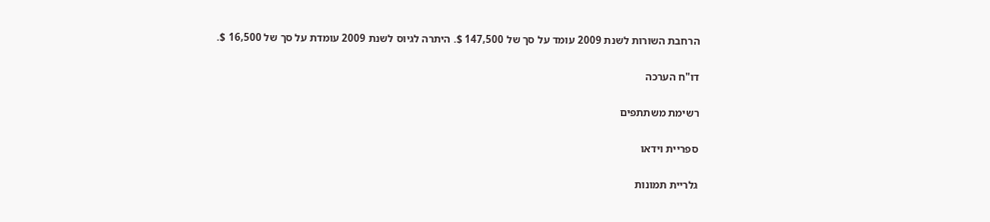הרחבת השורות לשנת 2009 עומד על סך של 147,500 $. היתרה לגיוס לשנת 2009 עומדת על סך של 16,500 $.

דו"ח הערכה

רשימת משתתפים

ספריית וידאו

גלריית תמונות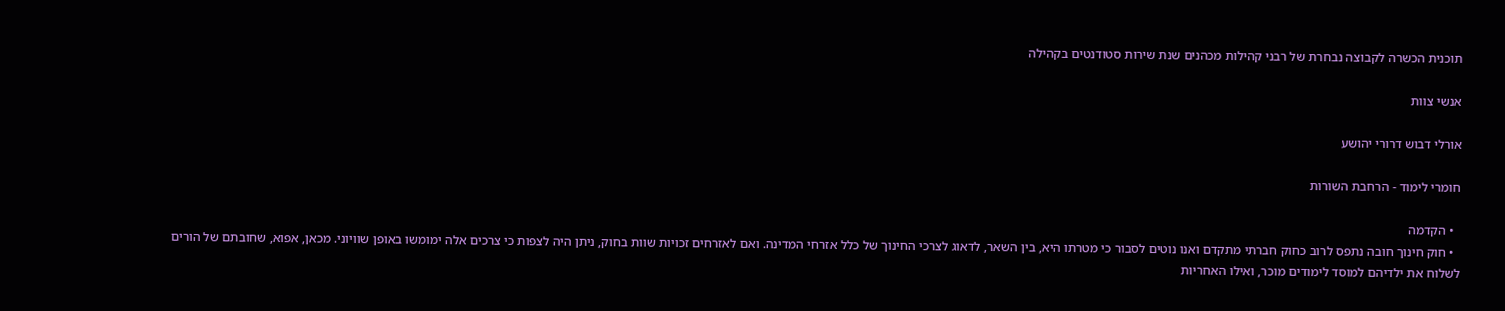תוכנית הכשרה לקבוצה נבחרת של רבני קהילות מכהנים שנת שירות סטודנטים בקהילה

אנשי צוות

אורלי דבוש דרורי יהושע

חומרי לימוד - הרחבת השורות

  • הקדמה
  • חוק חינוך חובה נתפס לרוב כחוק חברתי מתקדם ואנו נוטים לסבור כי מטרתו היא, בין השאר, לדאוג לצרכי החינוך של כלל אזרחי המדינה. ואם לאזרחים זכויות שוות בחוק, ניתן היה לצפות כי צרכים אלה ימומשו באופן שוויוני. מכאן, אפוא, שחובתם של הורים לשלוח את ילדיהם למוסד לימודים מוכר, ואילו האחריות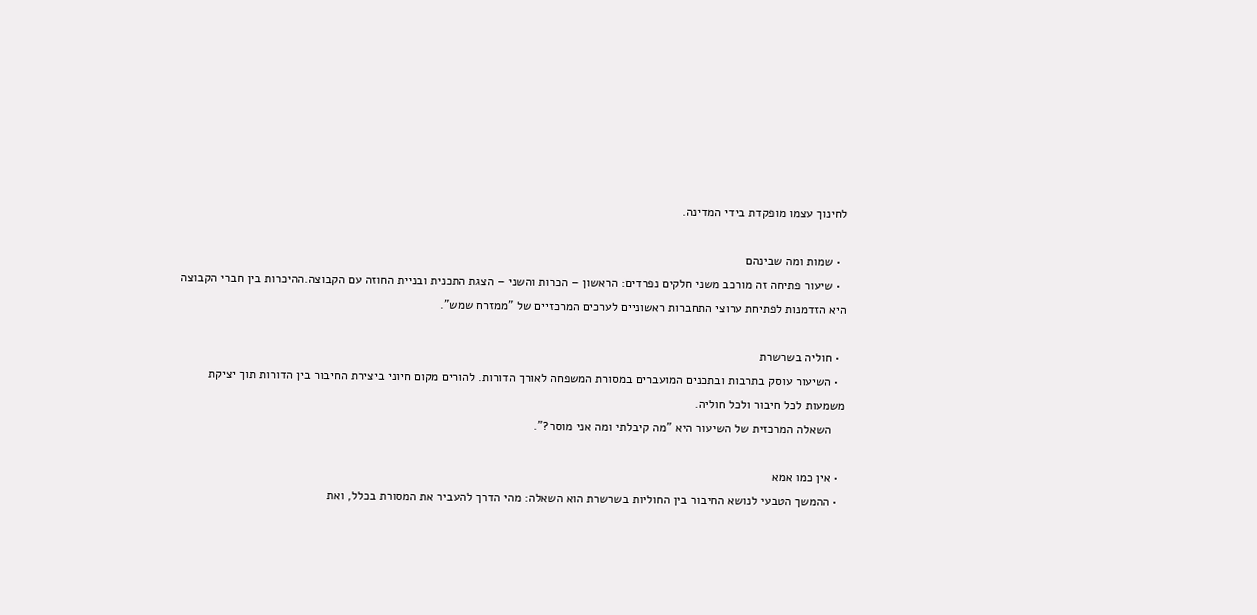לחינוך עצמו מופקדת בידי המדינה.

  • שמות ומה שבינהם
  • שיעור פתיחה זה מורכב משני חלקים נפרדים: הראשון – הכרות והשני – הצגת התכנית ובניית החוזה עם הקבוצה.ההיכרות בין חברי הקבוצה היא הזדמנות לפתיחת ערוצי התחברות ראשוניים לערכים המרכזיים של "ממזרח שמש".

  • חוליה בשרשרת
  • השיעור עוסק בתרבות ובתכנים המועברים במסורת המשפחה לאורך הדורות. להורים מקום חיוני ביצירת החיבור בין הדורות תוך יציקת משמעות לכל חיבור ולכל חוליה.
    השאלה המרכזית של השיעור היא "מה קיבלתי ומה אני מוסר?".

  • אין כמו אמא
  • ההמשך הטבעי לנושא החיבור בין החוליות בשרשרת הוא השאלה: מהי הדרך להעביר את המסורת בכלל, ואת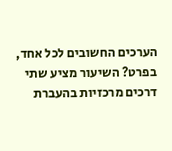הערכים החשובים לכל אחד, בפרט? השיעור מציע שתי דרכים מרכזיות בהעברת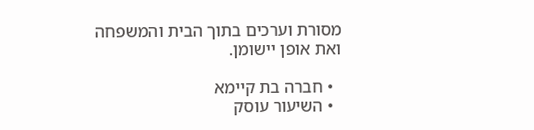מסורת וערכים בתוך הבית והמשפחה ואת אופן יישומן.

  • חברה בת קיימא
  • השיעור עוסק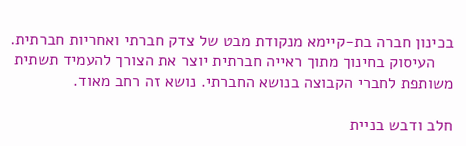בכינון חברה בת-קיימא מנקודת מבט של צדק חברתי ואחריות חברתית.
    העיסוק בחינוך מתוך ראייה חברתית יוצר את הצורך להעמיד תשתית משותפת לחברי הקבוצה בנושא החברתי. נושא זה רחב מאוד.

חלב ודבש בניית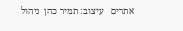אתרים   עיצוב: תמיר כהן  ניהול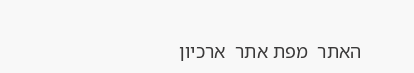האתר  מפת אתר  ארכיון